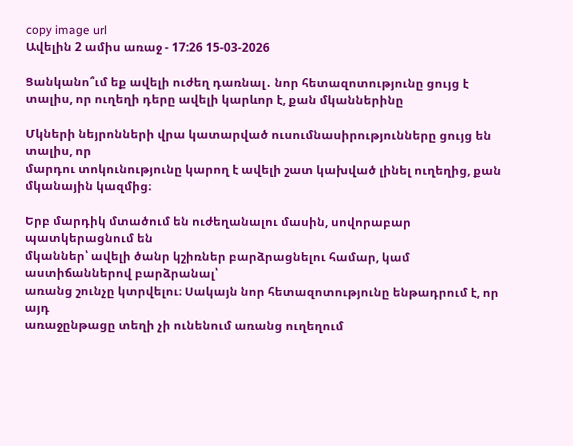copy image url
Ավելին 2 ամիս առաջ - 17:26 15-03-2026

Ցանկանո՞ւմ եք ավելի ուժեղ դառնալ․ նոր հետազոտությունը ցույց է տալիս, որ ուղեղի դերը ավելի կարևոր է, քան մկաններինը

Մկների նեյրոնների վրա կատարված ուսումնասիրությունները ցույց են տալիս, որ
մարդու տոկունությունը կարող է ավելի շատ կախված լինել ուղեղից, քան
մկանային կազմից։

Երբ մարդիկ մտածում են ուժեղանալու մասին, սովորաբար պատկերացնում են
մկաններ՝ ավելի ծանր կշիռներ բարձրացնելու համար, կամ աստիճաններով բարձրանալ՝
առանց շունչը կտրվելու։ Սակայն նոր հետազոտությունը ենթադրում է, որ այդ
առաջընթացը տեղի չի ունենում առանց ուղեղում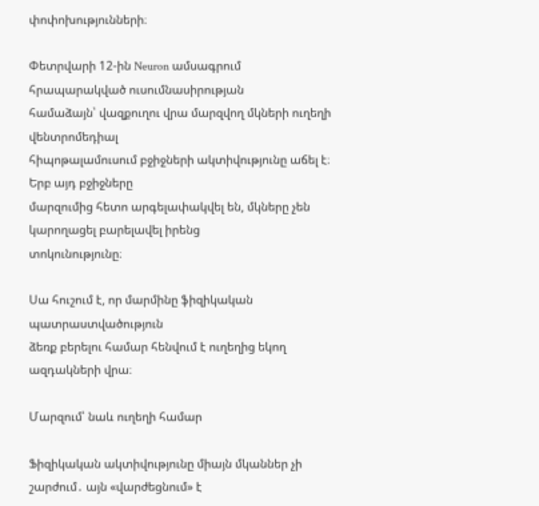փոփոխությունների։

Փետրվարի 12-ին Neuron ամսագրում հրապարակված ուսումնասիրության
համաձայն՝ վազքուղու վրա մարզվող մկների ուղեղի վենտրոմեդիալ
հիպոթալամուսում բջիջների ակտիվությունը աճել է։ Երբ այդ բջիջները
մարզումից հետո արգելափակվել են, մկները չեն կարողացել բարելավել իրենց
տոկունությունը։

Սա հուշում է, որ մարմինը ֆիզիկական պատրաստվածություն
ձեռք բերելու համար հենվում է ուղեղից եկող ազդակների վրա։

Մարզում՝ նաև ուղեղի համար

Ֆիզիկական ակտիվությունը միայն մկաններ չի շարժում․ այն «վարժեցնում» է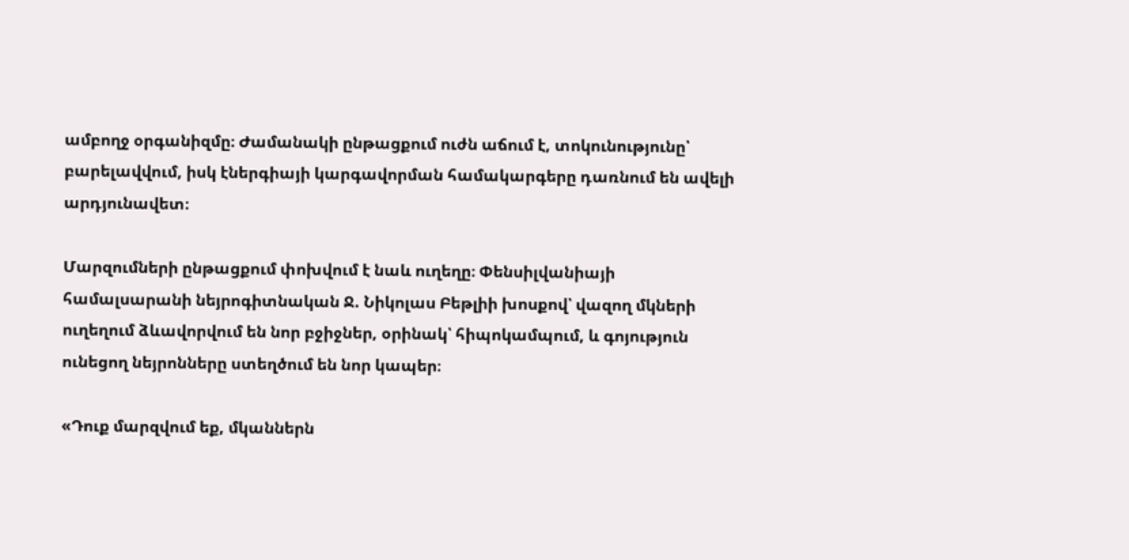ամբողջ օրգանիզմը։ Ժամանակի ընթացքում ուժն աճում է, տոկունությունը՝
բարելավվում, իսկ էներգիայի կարգավորման համակարգերը դառնում են ավելի
արդյունավետ։

Մարզումների ընթացքում փոխվում է նաև ուղեղը։ Փենսիլվանիայի
համալսարանի նեյրոգիտնական Ջ. Նիկոլաս Բեթլիի խոսքով՝ վազող մկների
ուղեղում ձևավորվում են նոր բջիջներ, օրինակ՝ հիպոկամպում, և գոյություն
ունեցող նեյրոնները ստեղծում են նոր կապեր։

«Դուք մարզվում եք, մկաններն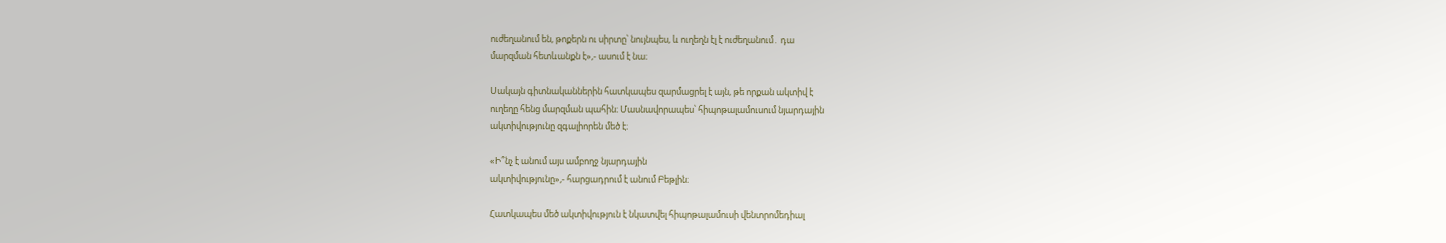ուժեղանում են, թոքերն ու սիրտը՝ նույնպես, և ուղեղն էլ է ուժեղանում․ դա
մարզման հետևանքն է»,- ասում է նա։

Սակայն գիտնականներին հատկապես զարմացրել է այն, թե որքան ակտիվ է
ուղեղը հենց մարզման պահին։ Մասնավորապես՝ հիպոթալամուսում նյարդային
ակտիվությունը զգալիորեն մեծ է։

«Ի՞նչ է անում այս ամբողջ նյարդային
ակտիվությունը»,- հարցադրում է անում Բեթլին։

Հատկապես մեծ ակտիվություն է նկատվել հիպոթալամուսի վենտրոմեդիալ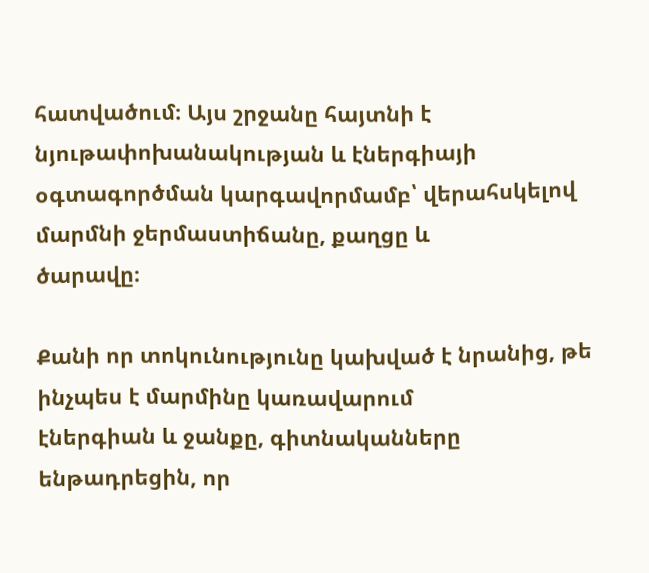հատվածում։ Այս շրջանը հայտնի է նյութափոխանակության և էներգիայի
օգտագործման կարգավորմամբ՝ վերահսկելով մարմնի ջերմաստիճանը, քաղցը և
ծարավը։

Քանի որ տոկունությունը կախված է նրանից, թե ինչպես է մարմինը կառավարում
էներգիան և ջանքը, գիտնականները ենթադրեցին, որ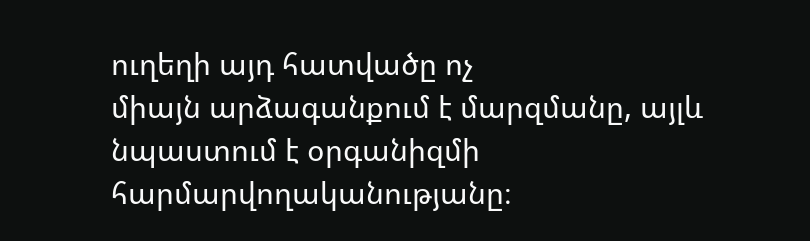ուղեղի այդ հատվածը ոչ
միայն արձագանքում է մարզմանը, այլև նպաստում է օրգանիզմի
հարմարվողականությանը։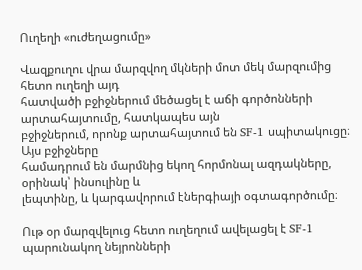Ուղեղի «ուժեղացումը»

Վազքուղու վրա մարզվող մկների մոտ մեկ մարզումից հետո ուղեղի այդ
հատվածի բջիջներում մեծացել է աճի գործոնների արտահայտումը, հատկապես այն
բջիջներում, որոնք արտահայտում են SF-1 սպիտակուցը։ Այս բջիջները
համադրում են մարմնից եկող հորմոնալ ազդակները, օրինակ՝ ինսուլինը և
լեպտինը, և կարգավորում էներգիայի օգտագործումը։

Ութ օր մարզվելուց հետո ուղեղում ավելացել է SF-1 պարունակող նեյրոնների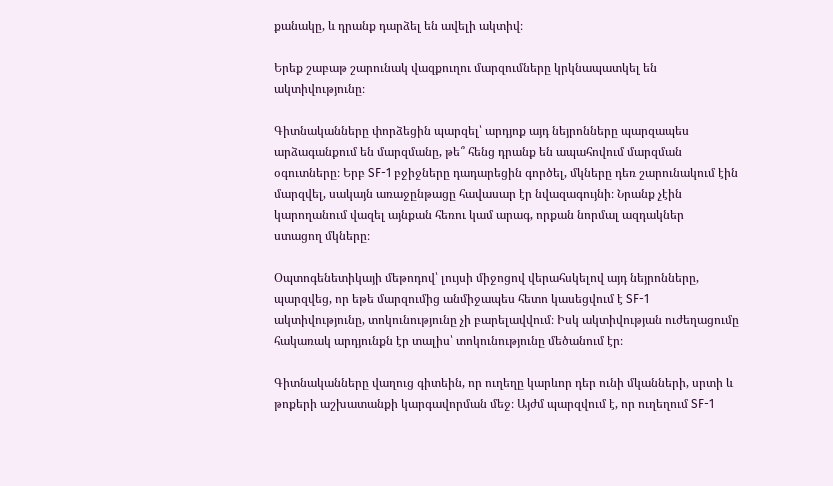քանակը, և դրանք դարձել են ավելի ակտիվ։

Երեք շաբաթ շարունակ վազքուղու մարզումները կրկնապատկել են
ակտիվությունը։

Գիտնականները փորձեցին պարզել՝ արդյոք այդ նեյրոնները պարզապես
արձագանքում են մարզմանը, թե՞ հենց դրանք են ապահովում մարզման
օգուտները։ Երբ SF-1 բջիջները դադարեցին գործել, մկները դեռ շարունակում էին
մարզվել, սակայն առաջընթացը հավասար էր նվազագույնի։ Նրանք չէին
կարողանում վազել այնքան հեռու կամ արագ, որքան նորմալ ազդակներ
ստացող մկները։

Օպտոգենետիկայի մեթոդով՝ լույսի միջոցով վերահսկելով այդ նեյրոնները,
պարզվեց, որ եթե մարզումից անմիջապես հետո կասեցվում է SF-1
ակտիվությունը, տոկունությունը չի բարելավվում։ Իսկ ակտիվության ուժեղացումը
հակառակ արդյունքն էր տալիս՝ տոկունությունը մեծանում էր։

Գիտնականները վաղուց գիտեին, որ ուղեղը կարևոր դեր ունի մկանների, սրտի և
թոքերի աշխատանքի կարգավորման մեջ։ Այժմ պարզվում է, որ ուղեղում SF-1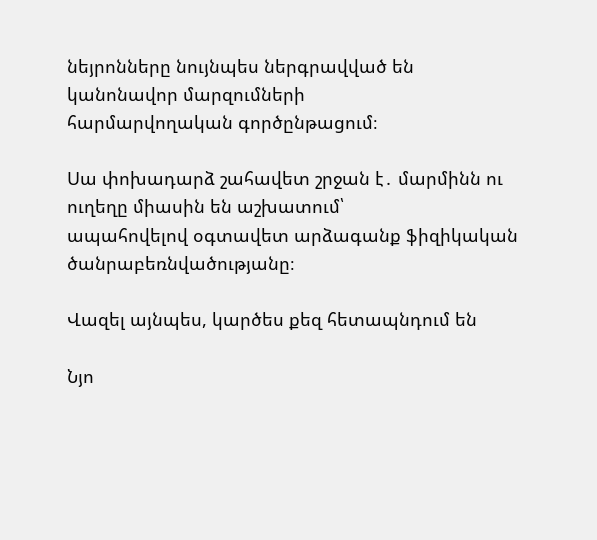նեյրոնները նույնպես ներգրավված են կանոնավոր մարզումների
հարմարվողական գործընթացում։

Սա փոխադարձ շահավետ շրջան է․ մարմինն ու ուղեղը միասին են աշխատում՝
ապահովելով օգտավետ արձագանք ֆիզիկական ծանրաբեռնվածությանը։

Վազել այնպես, կարծես քեզ հետապնդում են

Նյո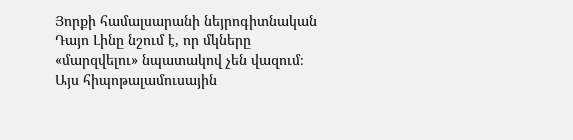Յորքի համալսարանի նեյրոգիտնական Դայո Լինը նշում է, որ մկները
«մարզվելու» նպատակով չեն վազում։ Այս հիպոթալամուսային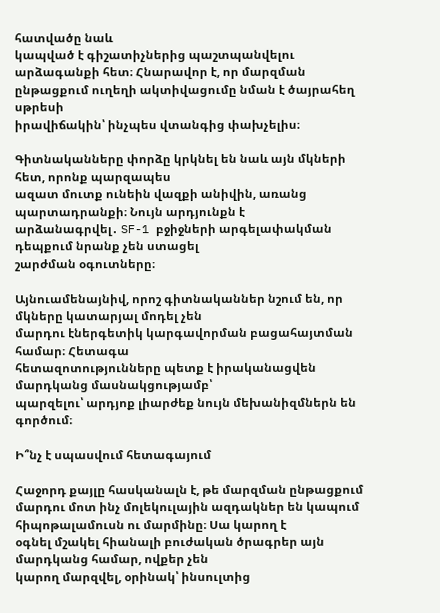հատվածը նաև
կապված է գիշատիչներից պաշտպանվելու արձագանքի հետ։ Հնարավոր է, որ մարզման ընթացքում ուղեղի ակտիվացումը նման է ծայրահեղ սթրեսի
իրավիճակին՝ ինչպես վտանգից փախչելիս։

Գիտնականները փորձը կրկնել են նաև այն մկների հետ, որոնք պարզապես
ազատ մուտք ունեին վազքի անիվին, առանց պարտադրանքի։ Նույն արդյունքն է
արձանագրվել․ SF-1 բջիջների արգելափակման դեպքում նրանք չեն ստացել
շարժման օգուտները։

Այնուամենայնիվ, որոշ գիտնականներ նշում են, որ մկները կատարյալ մոդել չեն
մարդու էներգետիկ կարգավորման բացահայտման համար։ Հետագա
հետազոտությունները պետք է իրականացվեն մարդկանց մասնակցությամբ՝
պարզելու՝ արդյոք լիարժեք նույն մեխանիզմներն են գործում։

Ի՞նչ է սպասվում հետագայում

Հաջորդ քայլը հասկանալն է, թե մարզման ընթացքում մարդու մոտ ինչ մոլեկուլային ազդակներ են կապում
հիպոթալամուսն ու մարմինը։ Սա կարող է
օգնել մշակել հիանալի բուժական ծրագրեր այն մարդկանց համար, ովքեր չեն
կարող մարզվել, օրինակ՝ ինսուլտից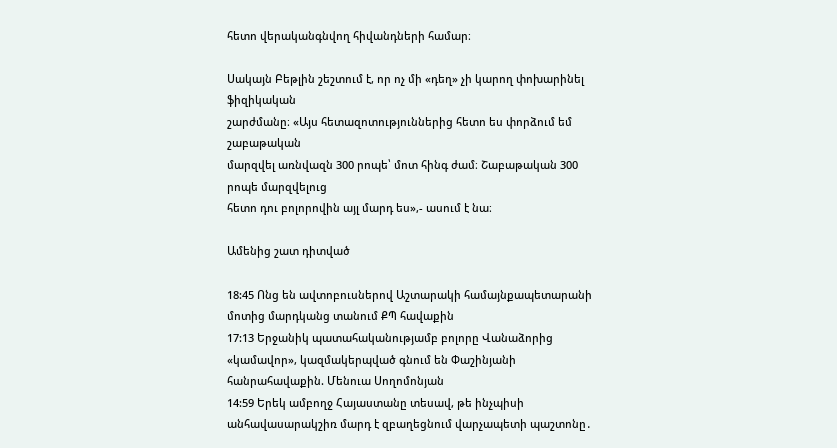հետո վերականգնվող հիվանդների համար։

Սակայն Բեթլին շեշտում է, որ ոչ մի «դեղ» չի կարող փոխարինել ֆիզիկական
շարժմանը։ «Այս հետազոտություններից հետո ես փորձում եմ շաբաթական
մարզվել առնվազն 300 րոպե՝ մոտ հինգ ժամ։ Շաբաթական 300 րոպե մարզվելուց
հետո դու բոլորովին այլ մարդ ես»,- ասում է նա։

Ամենից շատ դիտված

18:45 Ոնց են ավտոբուսներով Աշտարակի համայնքապետարանի մոտից մարդկանց տանում ՔՊ հավաքին
17:13 Երջանիկ պատահականությամբ բոլորը Վանաձորից «կամավոր», կազմակերպված գնում են Փաշինյանի հանրահավաքին. Մենուա Սողոմոնյան
14:59 Երեկ ամբողջ Հայաստանը տեսավ, թե ինչպիսի անհավասարակշիռ մարդ է զբաղեցնում վարչապետի պաշտոնը․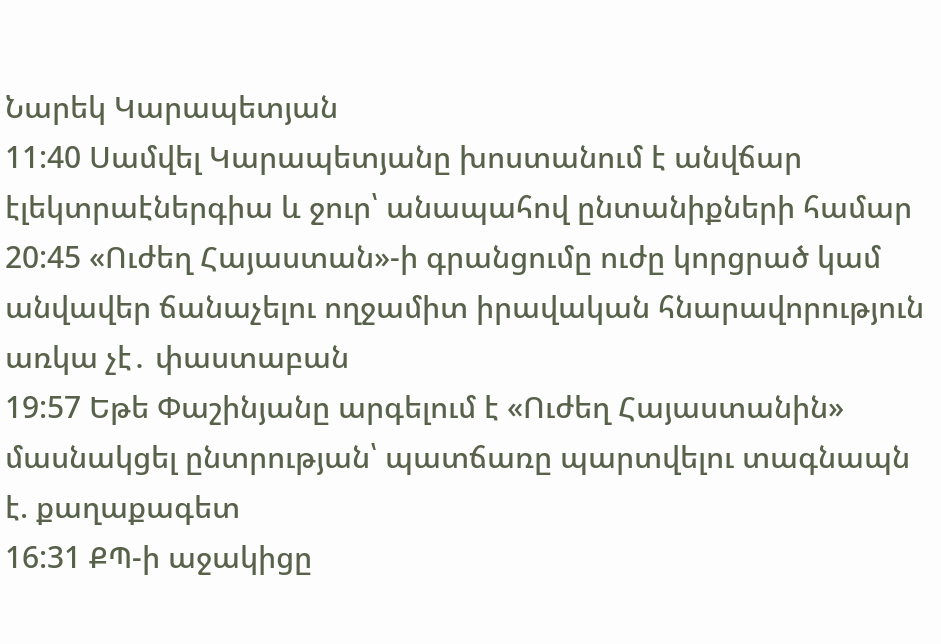Նարեկ Կարապետյան
11:40 Սամվել Կարապետյանը խոստանում է անվճար էլեկտրաէներգիա և ջուր՝ անապահով ընտանիքների համար
20:45 «Ուժեղ Հայաստան»-ի գրանցումը ուժը կորցրած կամ անվավեր ճանաչելու ողջամիտ իրավական հնարավորություն առկա չէ․ փաստաբան
19:57 Եթե Փաշինյանը արգելում է «Ուժեղ Հայաստանին» մասնակցել ընտրության՝ պատճառը պարտվելու տագնապն է. քաղաքագետ
16:31 ՔՊ-ի աջակիցը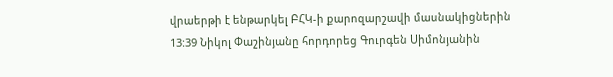վրաերթի է ենթարկել ԲՀԿ-ի քարոզարշավի մասնակիցներին
13:39 Նիկոլ Փաշինյանը հորդորեց Գուրգեն Սիմոնյանին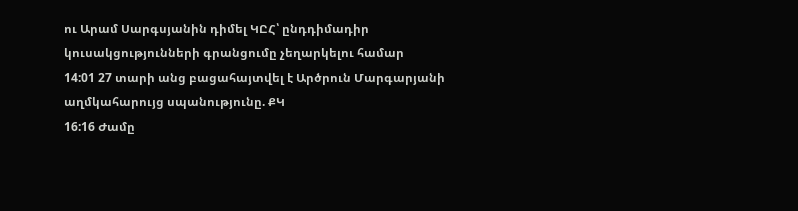ու Արամ Սարգսյանին դիմել ԿԸՀ՝ ընդդիմադիր կուսակցությունների գրանցումը չեղարկելու համար
14:01 27 տարի անց բացահայտվել է Արծրուն Մարգարյանի աղմկահարույց սպանությունը. ՔԿ
16:16 Ժամը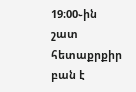19։00֊ին շատ հետաքրքիր բան է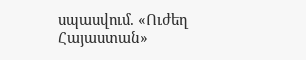սպասվում. «Ուժեղ Հայաստան»